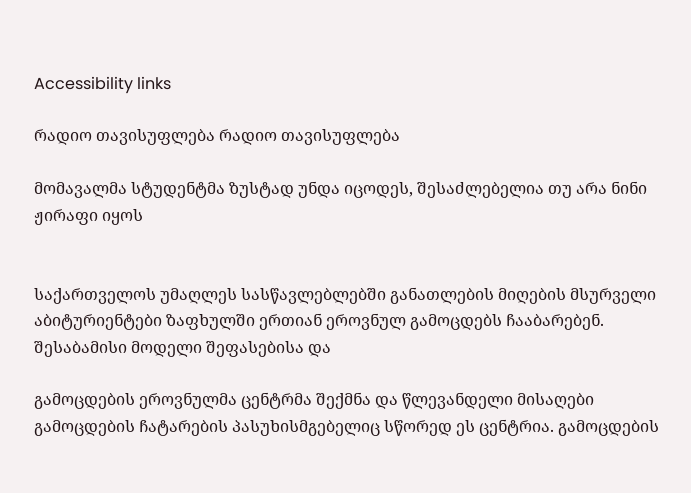Accessibility links

რადიო თავისუფლება რადიო თავისუფლება

მომავალმა სტუდენტმა ზუსტად უნდა იცოდეს, შესაძლებელია თუ არა ნინი ჟირაფი იყოს


საქართველოს უმაღლეს სასწავლებლებში განათლების მიღების მსურველი აბიტურიენტები ზაფხულში ერთიან ეროვნულ გამოცდებს ჩააბარებენ. შესაბამისი მოდელი შეფასებისა და

გამოცდების ეროვნულმა ცენტრმა შექმნა და წლევანდელი მისაღები გამოცდების ჩატარების პასუხისმგებელიც სწორედ ეს ცენტრია. გამოცდების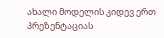ახალი მოდელის კიდევ ერთ პრეზენტაციას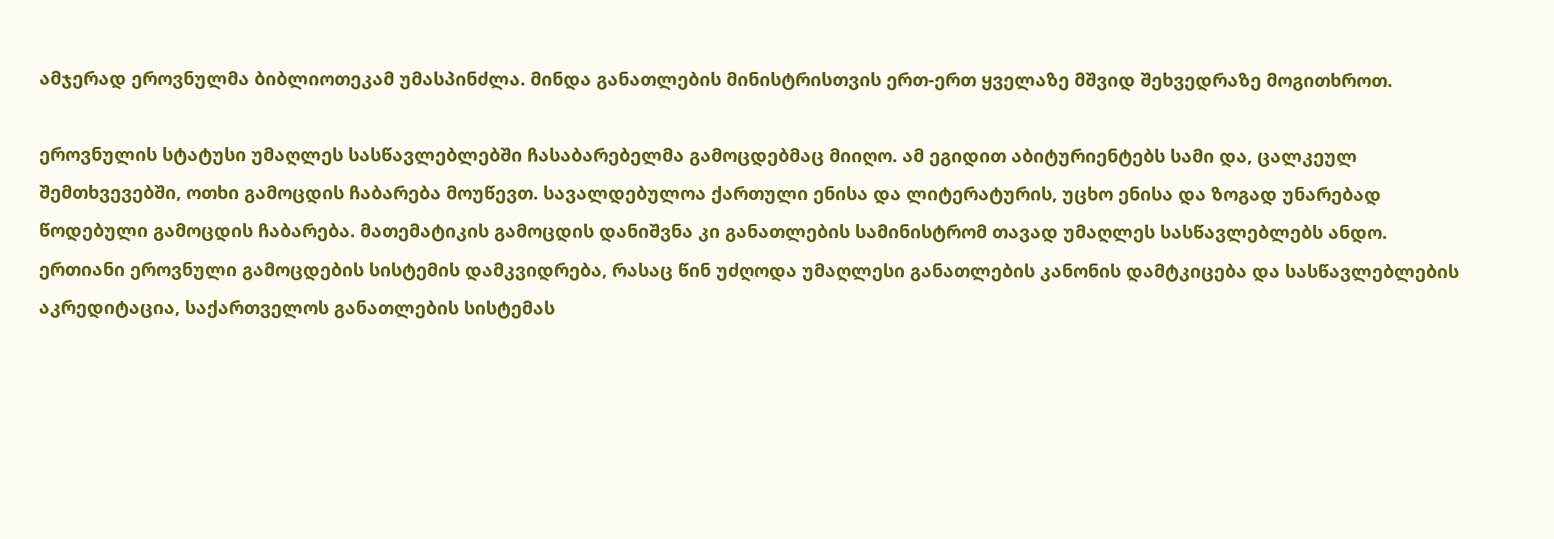ამჯერად ეროვნულმა ბიბლიოთეკამ უმასპინძლა. მინდა განათლების მინისტრისთვის ერთ-ერთ ყველაზე მშვიდ შეხვედრაზე მოგითხროთ.

ეროვნულის სტატუსი უმაღლეს სასწავლებლებში ჩასაბარებელმა გამოცდებმაც მიიღო. ამ ეგიდით აბიტურიენტებს სამი და, ცალკეულ შემთხვევებში, ოთხი გამოცდის ჩაბარება მოუწევთ. სავალდებულოა ქართული ენისა და ლიტერატურის, უცხო ენისა და ზოგად უნარებად წოდებული გამოცდის ჩაბარება. მათემატიკის გამოცდის დანიშვნა კი განათლების სამინისტრომ თავად უმაღლეს სასწავლებლებს ანდო. ერთიანი ეროვნული გამოცდების სისტემის დამკვიდრება, რასაც წინ უძღოდა უმაღლესი განათლების კანონის დამტკიცება და სასწავლებლების აკრედიტაცია, საქართველოს განათლების სისტემას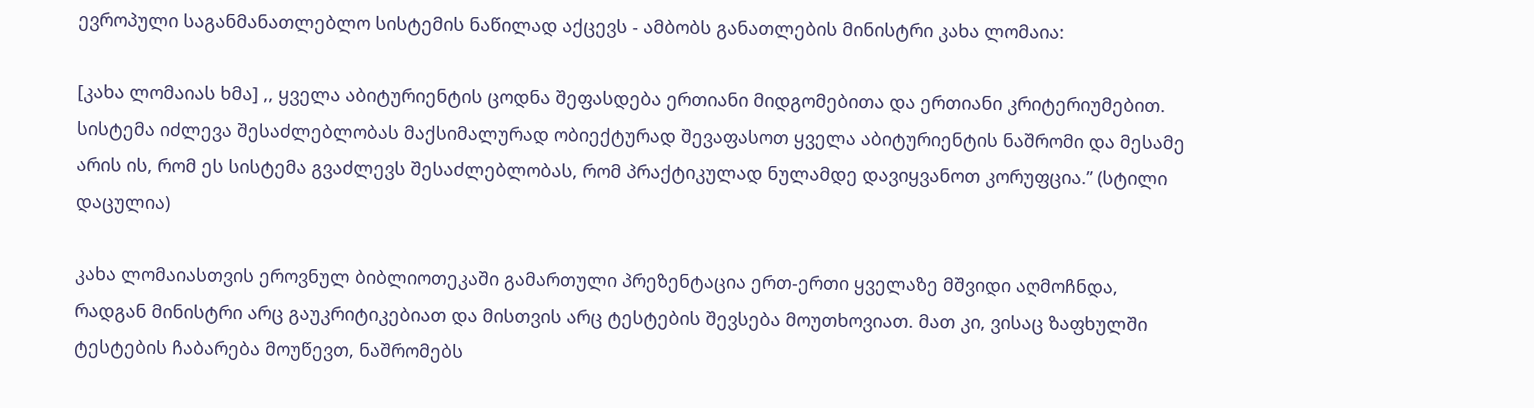ევროპული საგანმანათლებლო სისტემის ნაწილად აქცევს - ამბობს განათლების მინისტრი კახა ლომაია:

[კახა ლომაიას ხმა] ,, ყველა აბიტურიენტის ცოდნა შეფასდება ერთიანი მიდგომებითა და ერთიანი კრიტერიუმებით. სისტემა იძლევა შესაძლებლობას მაქსიმალურად ობიექტურად შევაფასოთ ყველა აბიტურიენტის ნაშრომი და მესამე არის ის, რომ ეს სისტემა გვაძლევს შესაძლებლობას, რომ პრაქტიკულად ნულამდე დავიყვანოთ კორუფცია.” (სტილი დაცულია)

კახა ლომაიასთვის ეროვნულ ბიბლიოთეკაში გამართული პრეზენტაცია ერთ-ერთი ყველაზე მშვიდი აღმოჩნდა, რადგან მინისტრი არც გაუკრიტიკებიათ და მისთვის არც ტესტების შევსება მოუთხოვიათ. მათ კი, ვისაც ზაფხულში ტესტების ჩაბარება მოუწევთ, ნაშრომებს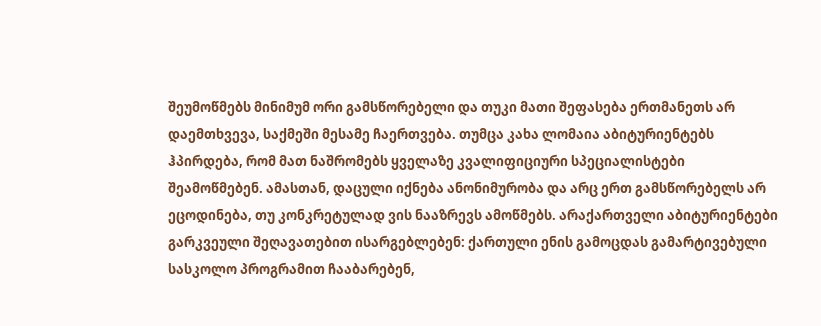შეუმოწმებს მინიმუმ ორი გამსწორებელი და თუკი მათი შეფასება ერთმანეთს არ დაემთხვევა, საქმეში მესამე ჩაერთვება. თუმცა კახა ლომაია აბიტურიენტებს ჰპირდება, რომ მათ ნაშრომებს ყველაზე კვალიფიციური სპეციალისტები შეამოწმებენ. ამასთან, დაცული იქნება ანონიმურობა და არც ერთ გამსწორებელს არ ეცოდინება, თუ კონკრეტულად ვის ნააზრევს ამოწმებს. არაქართველი აბიტურიენტები გარკვეული შეღავათებით ისარგებლებენ: ქართული ენის გამოცდას გამარტივებული სასკოლო პროგრამით ჩააბარებენ,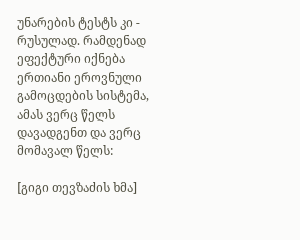უნარების ტესტს კი - რუსულად. რამდენად ეფექტური იქნება ერთიანი ეროვნული გამოცდების სისტემა, ამას ვერც წელს დავადგენთ და ვერც მომავალ წელს:

[გიგი თევზაძის ხმა]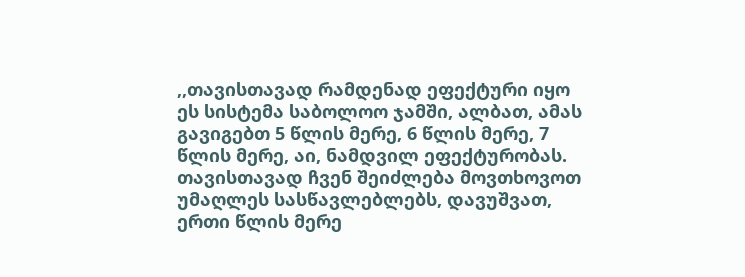,,თავისთავად რამდენად ეფექტური იყო ეს სისტემა საბოლოო ჯამში, ალბათ, ამას გავიგებთ 5 წლის მერე, 6 წლის მერე, 7 წლის მერე, აი, ნამდვილ ეფექტურობას. თავისთავად ჩვენ შეიძლება მოვთხოვოთ უმაღლეს სასწავლებლებს, დავუშვათ, ერთი წლის მერე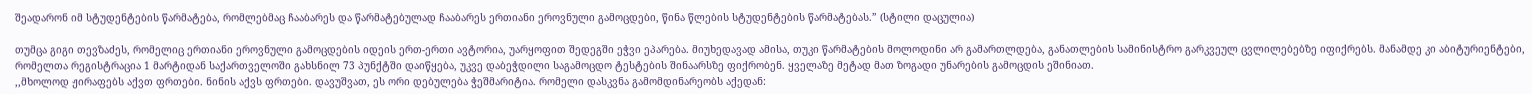შეადარონ იმ სტუდენტების წარმატება, რომლებმაც ჩააბარეს და წარმატებულად ჩააბარეს ერთიანი ეროვნული გამოცდები, წინა წლების სტუდენტების წარმატებას.” (სტილი დაცულია)

თუმცა გიგი თევზაძეს, რომელიც ერთიანი ეროვნული გამოცდების იდეის ერთ-ერთი ავტორია, უარყოფით შედეგში ეჭვი ეპარება. მიუხედავად ამისა, თუკი წარმატების მოლოდინი არ გამართლდება, განათლების სამინისტრო გარკვეულ ცვლილებებზე იფიქრებს. მანამდე კი აბიტურიენტები, რომელთა რეგისტრაცია 1 მარტიდან საქართველოში გახსნილ 73 პუნქტში დაიწყება, უკვე დაბეჭდილი საგამოცდო ტესტების შინაარსზე ფიქრობენ. ყველაზე მეტად მათ ზოგადი უნარების გამოცდის ეშინიათ.
,,მხოლოდ ჟირაფებს აქვთ ფრთები. ნინის აქვს ფრთები. დავუშვათ, ეს ორი დებულება ჭეშმარიტია. რომელი დასკვნა გამომდინარეობს აქედან: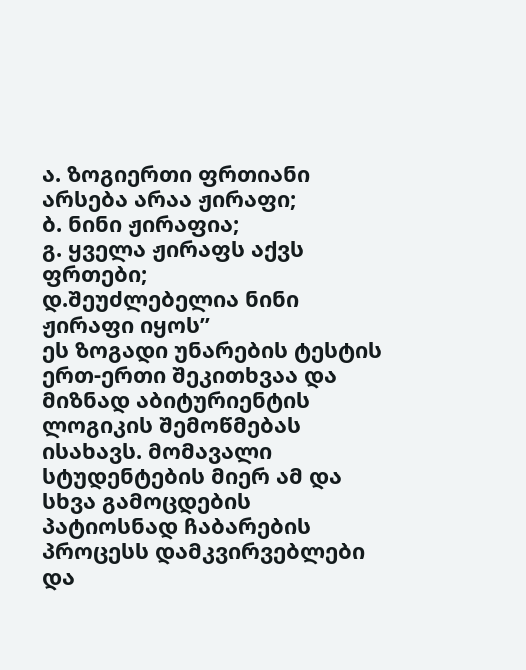ა. ზოგიერთი ფრთიანი არსება არაა ჟირაფი;
ბ. ნინი ჟირაფია;
გ. ყველა ჟირაფს აქვს ფრთები;
დ.შეუძლებელია ნინი ჟირაფი იყოს”
ეს ზოგადი უნარების ტესტის ერთ-ერთი შეკითხვაა და მიზნად აბიტურიენტის ლოგიკის შემოწმებას ისახავს. მომავალი სტუდენტების მიერ ამ და სხვა გამოცდების პატიოსნად ჩაბარების პროცესს დამკვირვებლები და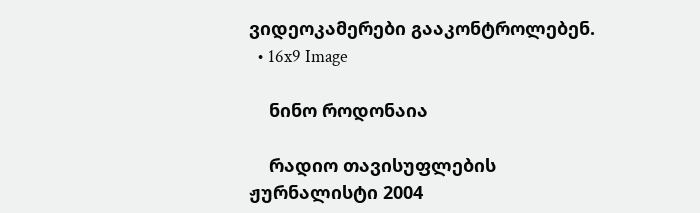ვიდეოკამერები გააკონტროლებენ.
  • 16x9 Image

    ნინო როდონაია

    რადიო თავისუფლების ჟურნალისტი 2004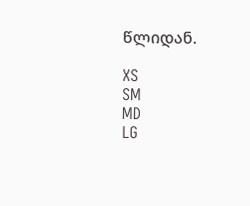წლიდან.

XS
SM
MD
LG